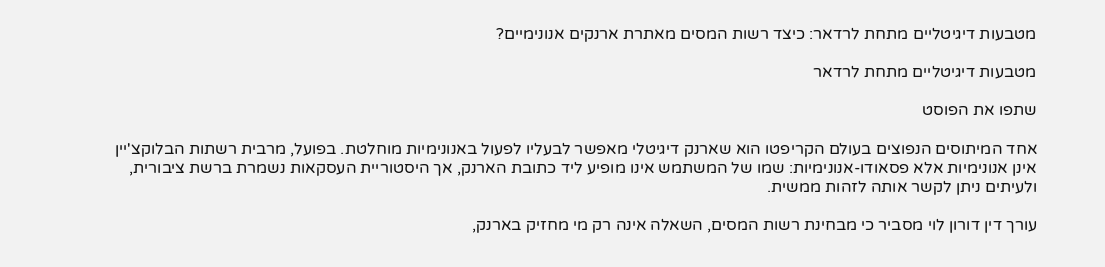מטבעות דיגיטליים מתחת לרדאר: כיצד רשות המסים מאתרת ארנקים אנונימיים?

מטבעות דיגיטליים מתחת לרדאר

שתפו את הפוסט

אחד המיתוסים הנפוצים בעולם הקריפטו הוא שארנק דיגיטלי מאפשר לבעליו לפעול באנונימיות מוחלטת. בפועל, מרבית רשתות הבלוקצ'יין אינן אנונימיות אלא פסאודו-אנונימיות: שמו של המשתמש אינו מופיע ליד כתובת הארנק, אך היסטוריית העסקאות נשמרת ברשת ציבורית, ולעיתים ניתן לקשר אותה לזהות ממשית.

עורך דין דורון לוי מסביר כי מבחינת רשות המסים, השאלה אינה רק מי מחזיק בארנק,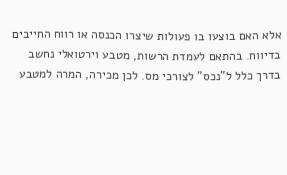אלא האם בוצעו בו פעולות שיצרו הכנסה או רווח החייבים בדיווח. בהתאם לעמדת הרשות, מטבע וירטואלי נחשב בדרך כלל ל"נכס" לצורכי מס. לכן מכירה, המרה למטבע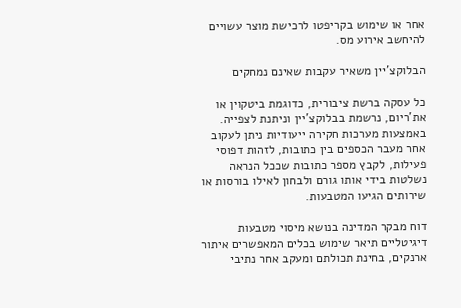אחר או שימוש בקריפטו לרכישת מוצר עשויים להיחשב אירוע מס.

הבלוקצ'יין משאיר עקבות שאינם נמחקים

כל עסקה ברשת ציבורית, כדוגמת ביטקוין או את'ריום, נרשמת בבלוקצ'יין וניתנת לצפייה. באמצעות מערכות חקירה ייעודיות ניתן לעקוב אחר מעבר הכספים בין כתובות, לזהות דפוסי פעילות, לקבץ מספר כתובות שככל הנראה נשלטות בידי אותו גורם ולבחון לאילו בורסות או שירותים הגיעו המטבעות.

דוח מבקר המדינה בנושא מיסוי מטבעות דיגיטליים תיאר שימוש בכלים המאפשרים איתור ארנקים, בחינת תכולתם ומעקב אחר נתיבי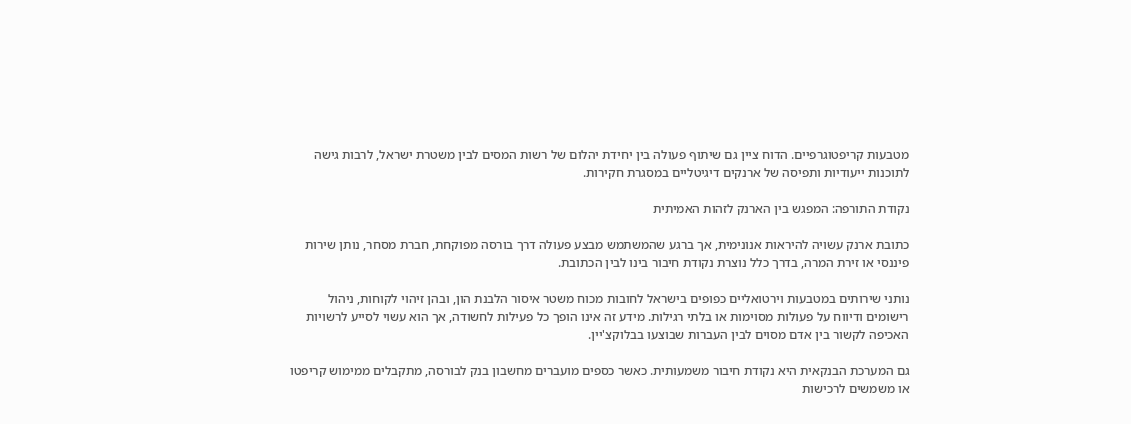מטבעות קריפטוגרפיים. הדוח ציין גם שיתוף פעולה בין יחידת יהלום של רשות המסים לבין משטרת ישראל, לרבות גישה לתוכנות ייעודיות ותפיסה של ארנקים דיגיטליים במסגרת חקירות.

נקודת התורפה: המפגש בין הארנק לזהות האמיתית

כתובת ארנק עשויה להיראות אנונימית, אך ברגע שהמשתמש מבצע פעולה דרך בורסה מפוקחת, חברת מסחר, נותן שירות פיננסי או זירת המרה, בדרך כלל נוצרת נקודת חיבור בינו לבין הכתובת.

נותני שירותים במטבעות וירטואליים כפופים בישראל לחובות מכוח משטר איסור הלבנת הון, ובהן זיהוי לקוחות, ניהול רישומים ודיווח על פעולות מסוימות או בלתי רגילות. מידע זה אינו הופך כל פעילות לחשודה, אך הוא עשוי לסייע לרשויות האכיפה לקשור בין אדם מסוים לבין העברות שבוצעו בבלוקצ'יין.

גם המערכת הבנקאית היא נקודת חיבור משמעותית. כאשר כספים מועברים מחשבון בנק לבורסה, מתקבלים ממימוש קריפטו או משמשים לרכישות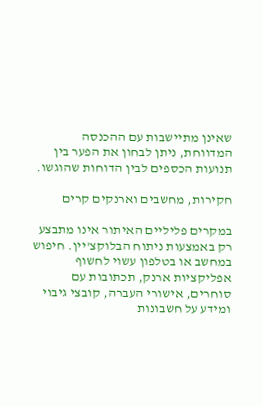שאינן מתיישבות עם ההכנסה המדווחת, ניתן לבחון את הפער בין תנועות הכספים לבין הדוחות שהוגשו.

חקירות, מחשבים וארנקים קרים

במקרים פליליים האיתור אינו מתבצע רק באמצעות ניתוח הבלוקצ'יין. חיפוש במחשב או בטלפון עשוי לחשוף אפליקציות ארנק, תכתובות עם סוחרים, אישורי העברה, קובצי גיבוי ומידע על חשבונות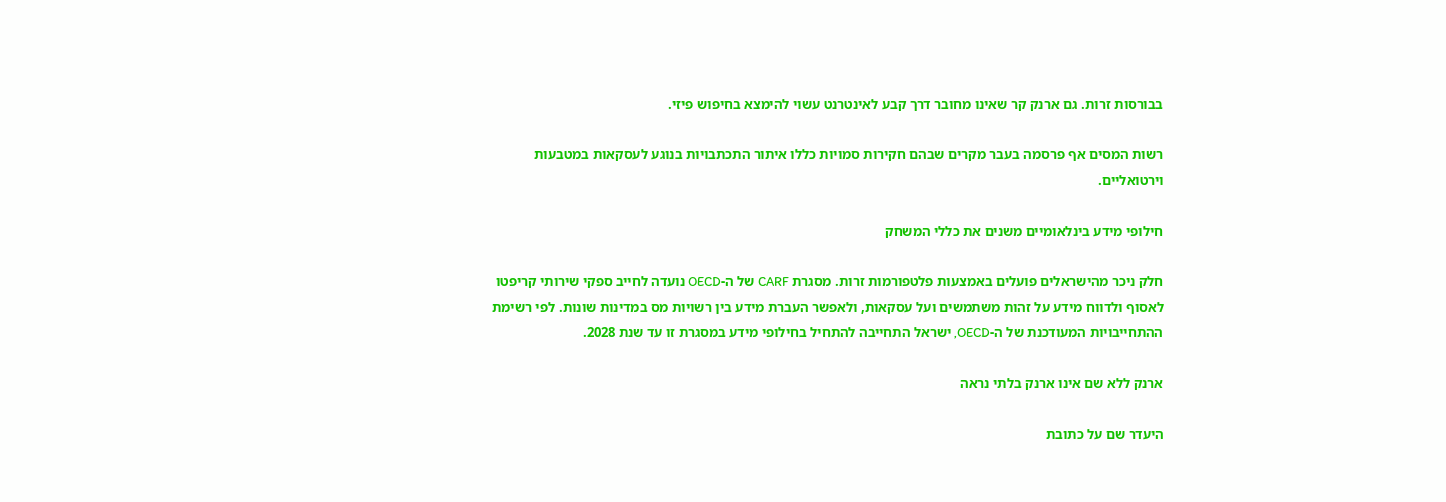בבורסות זרות. גם ארנק קר שאינו מחובר דרך קבע לאינטרנט עשוי להימצא בחיפוש פיזי.

רשות המסים אף פרסמה בעבר מקרים שבהם חקירות סמויות כללו איתור התכתבויות בנוגע לעסקאות במטבעות וירטואליים.

חילופי מידע בינלאומיים משנים את כללי המשחק

חלק ניכר מהישראלים פועלים באמצעות פלטפורמות זרות. מסגרת CARF של ה-OECD נועדה לחייב ספקי שירותי קריפטו לאסוף ולדווח מידע על זהות משתמשים ועל עסקאות, ולאפשר העברת מידע בין רשויות מס במדינות שונות. לפי רשימת ההתחייבויות המעודכנת של ה-OECD, ישראל התחייבה להתחיל בחילופי מידע במסגרת זו עד שנת 2028.

ארנק ללא שם אינו ארנק בלתי נראה

היעדר שם על כתובת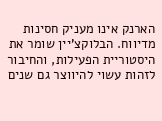הארנק אינו מעניק חסינות מדיווח. הבלוקצ'יין שומר את היסטוריית הפעילות, והחיבור לזהות עשוי להיווצר גם שנים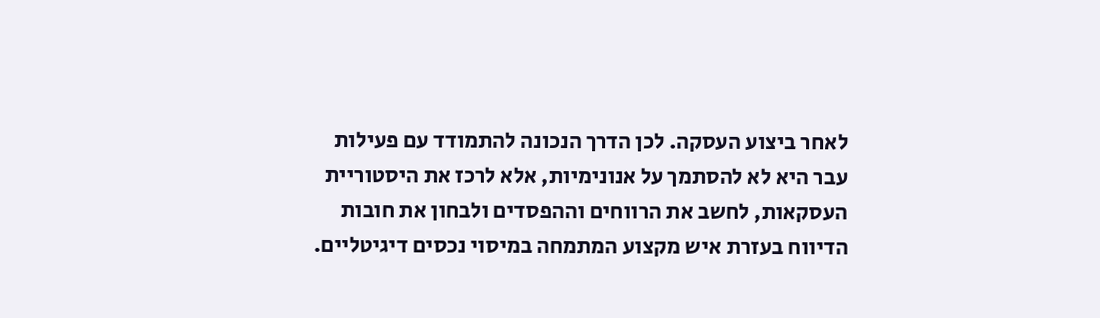לאחר ביצוע העסקה. לכן הדרך הנכונה להתמודד עם פעילות עבר היא לא להסתמך על אנונימיות, אלא לרכז את היסטוריית העסקאות, לחשב את הרווחים וההפסדים ולבחון את חובות הדיווח בעזרת איש מקצוע המתמחה במיסוי נכסים דיגיטליים.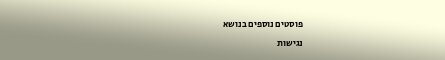פוסטים נוספים בנושא

נגישות